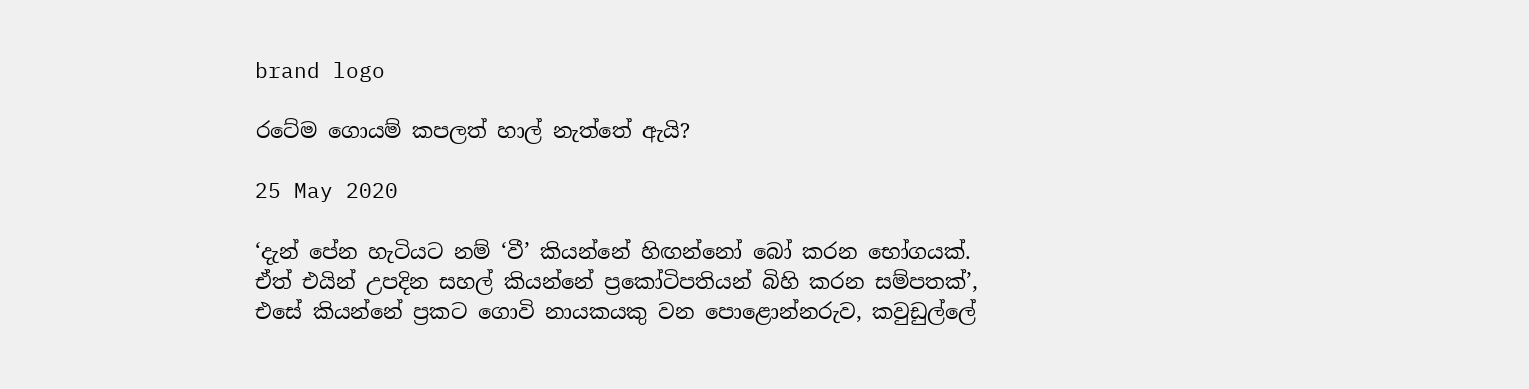brand logo

රටේම ගොයම් කපලත් හාල් නැත්තේ ඇයි?

25 May 2020

‘දැන් පේන හැටියට නම් ‘වී’ කියන්නේ හිඟන්නෝ බෝ කරන භෝගයක්. ඒත් එයින් උපදින සහල් කියන්නේ ප්‍රකෝටිපතියන් බිහි කරන සම්පතක්’, එසේ කියන්නේ ප්‍රකට ගොවි නායකයකු වන පොළොන්නරුව, කවුඩුල්ලේ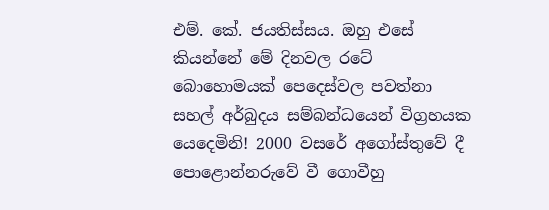එම්. කේ. ජයතිස්සය. ඔහු එසේ කියන්නේ මේ දිනවල රටේ බොහොමයක් පෙදෙස්වල පවත්නා සහල් අර්බුදය සම්බන්ධයෙන් විග්‍රහයක යෙදෙමිනි! 2000 වසරේ අගෝස්තුවේ දී පොළොන්නරුවේ වී ගොවීහු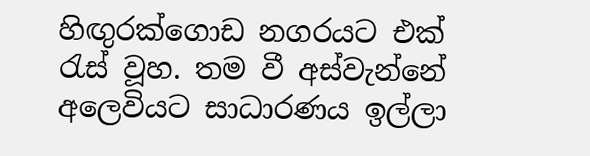හිඟුරක්ගොඩ නගරයට එක් රැස් වූහ. තම වී අස්වැන්නේ අලෙවියට සාධාරණය ඉල්ලා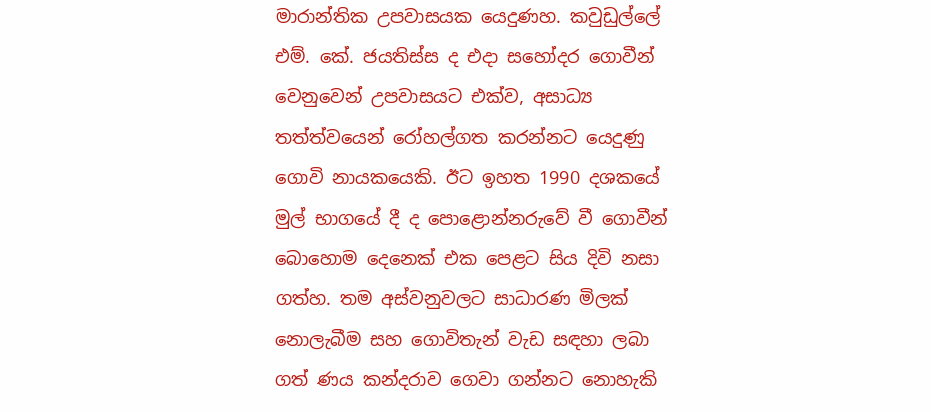මාරාන්තික උපවාසයක යෙදුණහ. කවුඩුල්ලේ එම්. කේ. ජයතිස්ස ද එදා සහෝදර ගොවීන් වෙනුවෙන් උපවාසයට එක්ව, අසාධ්‍ය තත්ත්වයෙන් රෝහල්ගත කරන්නට යෙදුණු ගොවි නායකයෙකි. ඊට ඉහත 1990 දශකයේ මුල් භාගයේ දී ද පොළොන්නරුවේ වී ගොවීන් බොහොම දෙනෙක් එක පෙළට සිය දිවි නසා ගත්හ. තම අස්වනුවලට සාධාරණ මිලක් නොලැබීම සහ ගොවිතැන් වැඩ සඳහා ලබා ගත් ණය කන්දරාව ගෙවා ගන්නට නොහැකි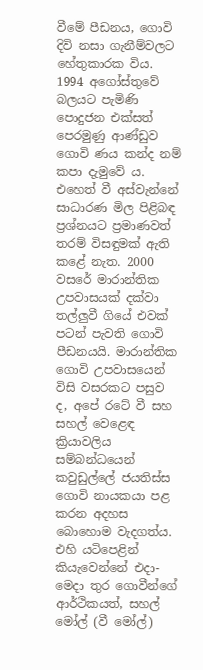වීමේ පීඩනය, ගොවි දිවි නසා ගැනීම්වලට හේතුකාරක විය. 1994 අගෝස්තුවේ බලයට පැමිණි පොදුජන එක්සත් පෙරමුණු ආණ්ඩුව ගොවි ණය කන්ද නම් කපා දැමුවේ ය. එහෙත් වී අස්වැන්නේ සාධාරණ මිල පිළිබඳ ප්‍රශ්නයට ප්‍රමාණවත් තරම් විසඳුමක් ඇති කළේ නැත. 2000 වසරේ මාරාන්තික උපවාසයක් දක්වා තල්ලුවී ගියේ එවක් පටන් පැවති ගොවි පීඩනයයි. මාරාන්තික ගොවි උපවාසයෙන් විසි වසරකට පසුව ද, අපේ රටේ වී සහ සහල් වෙළෙඳ ක්‍රියාවලිය සම්බන්ධයෙන් කවුඩුල්ලේ ජයතිස්ස ගොවි නායකයා පළ කරන අදහස බොහොම වැදගත්ය. එහි යටිපෙළින් කියැවෙන්නේ එදා-මෙදා තුර ගොවීන්ගේ ආර්ථිකයත්, සහල් මෝල් (වී මෝල්)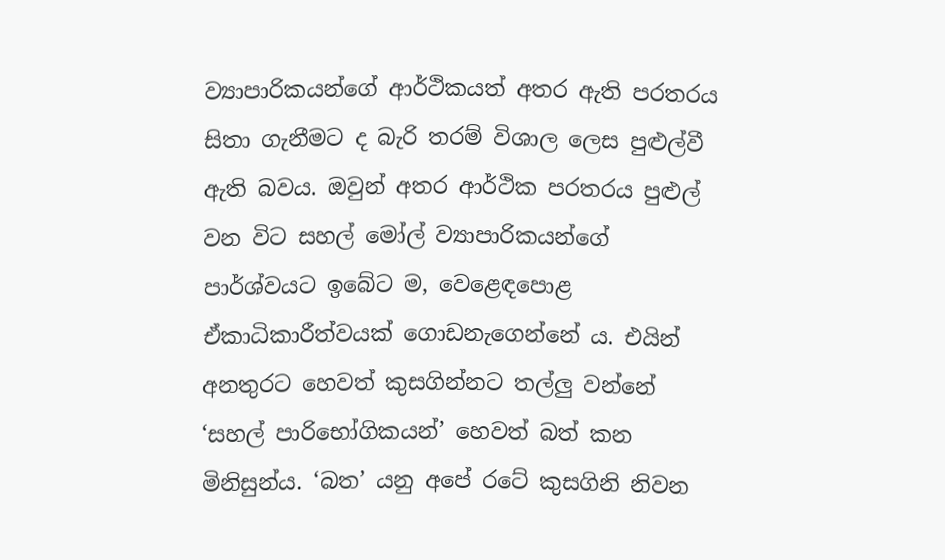ව්‍යාපාරිකයන්ගේ ආර්ථිකයත් අතර ඇති පරතරය සිතා ගැනීමට ද බැරි තරම් විශාල ලෙස පුළුල්වී ඇති බවය. ඔවුන් අතර ආර්ථික පරතරය පුළුල් වන විට සහල් මෝල් ව්‍යාපාරිකයන්ගේ පාර්ශ්වයට ඉබේට ම, වෙළෙඳපොළ ඒකාධිකාරීත්වයක් ගොඩනැගෙන්නේ ය. එයින් අනතුරට හෙවත් කුසගින්නට තල්ලු වන්නේ ‘සහල් පාරිභෝගිකයන්’ හෙවත් බත් කන මිනිසුන්ය. ‘බත’ යනු අපේ රටේ කුසගිනි නිවන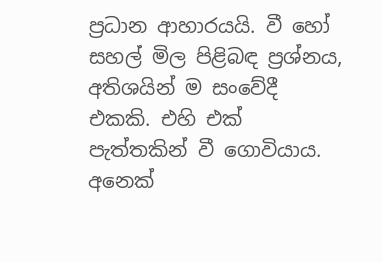ප්‍රධාන ආහාරයයි. වී හෝ සහල් මිල පිළිබඳ ප්‍රශ්නය, අතිශයින් ම සංවේදී එකකි. එහි එක් පැත්තකින් වී ගොවියාය. අනෙක්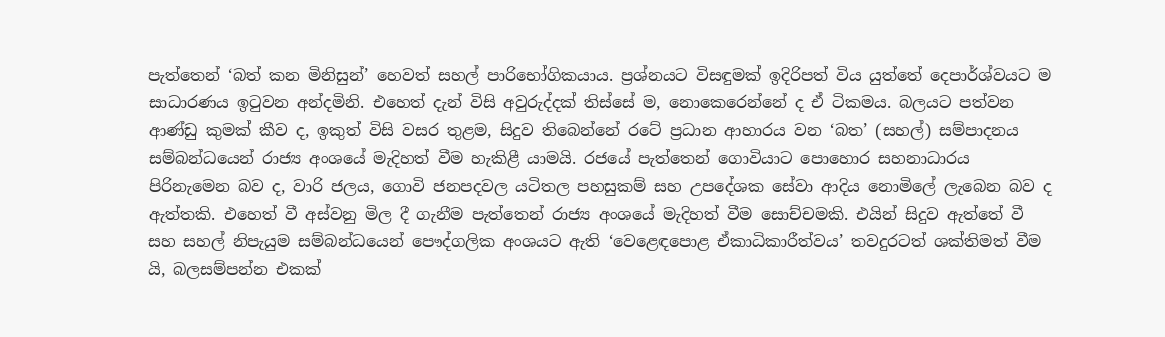පැත්තෙන් ‘බත් කන මිනිසුන්’ හෙවත් සහල් පාරිභෝගිකයාය. ප්‍රශ්නයට විසඳුමක් ඉදිරිපත් විය යුත්තේ දෙපාර්ශ්වයට ම සාධාරණය ඉටුවන අන්දමිනි. එහෙත් දැන් විසි අවුරුද්දක් තිස්සේ ම, නොකෙරෙන්නේ ද ඒ ටිකමය. බලයට පත්වන ආණ්ඩු කුමක් කීව ද, ඉකුත් විසි වසර තුළම, සිදුව තිබෙන්නේ රටේ ප්‍රධාන ආහාරය වන ‘බත’ (සහල්) සම්පාදනය සම්බන්ධයෙන් රාජ්‍ය අංශයේ මැදිහත් වීම හැකිළී යාමයි. රජයේ පැත්තෙන් ගොවියාට පොහොර සහනාධාරය පිරිනැමෙන බව ද, වාරි ජලය, ගොවි ජනපදවල යටිතල පහසුකම් සහ උපදේශක සේවා ආදිය නොමිලේ ලැබෙන බව ද ඇත්තකි. එහෙත් වී අස්වනු මිල දී ගැනීම පැත්තෙන් රාජ්‍ය අංශයේ මැදිහත් වීම සොච්චමකි. එයින් සිදුව ඇත්තේ වී සහ සහල් නිපැයුම සම්බන්ධයෙන් පෞද්ගලික අංශයට ඇති ‘වෙළෙඳපොළ ඒකාධිකාරීත්වය’ තවදුරටත් ශක්තිමත් වීම යි, බලසම්පන්න එකක්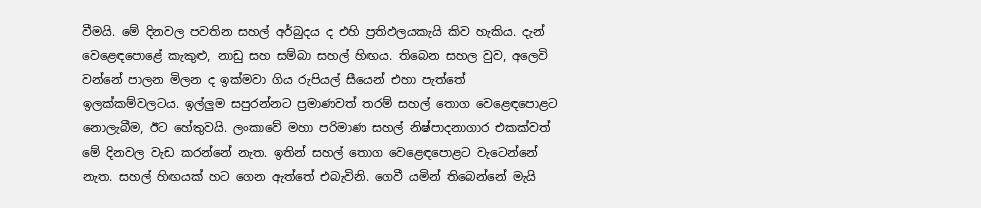වීමයි. මේ දිනවල පවතින සහල් අර්බුදය ද එහි ප්‍රතිඵලයකැයි කිව හැකිය. දැන් වෙළෙඳපොළේ කැකුළු, නාඩු සහ සම්බා සහල් හිඟය. තිබෙන සහල වුව, අලෙවි වන්නේ පාලන මිලන ද ඉක්මවා ගිය රුපියල් සීයෙන් එහා පැත්තේ ඉලක්කම්වලටය. ඉල්ලුම සපුරන්නට ප්‍රමාණවත් තරම් සහල් තොග වෙළෙඳපොළට නොලැබීම, ඊට හේතුවයි. ලංකාවේ මහා පරිමාණ සහල් නිෂ්පාදනාගාර එකක්වත් මේ දිනවල වැඩ කරන්නේ නැත. ඉතින් සහල් තොග වෙළෙඳපොළට වැටෙන්නේ නැත. සහල් හිඟයක් හට ගෙන ඇත්තේ එබැවිනි. ගෙවී යමින් තිබෙන්නේ මැයි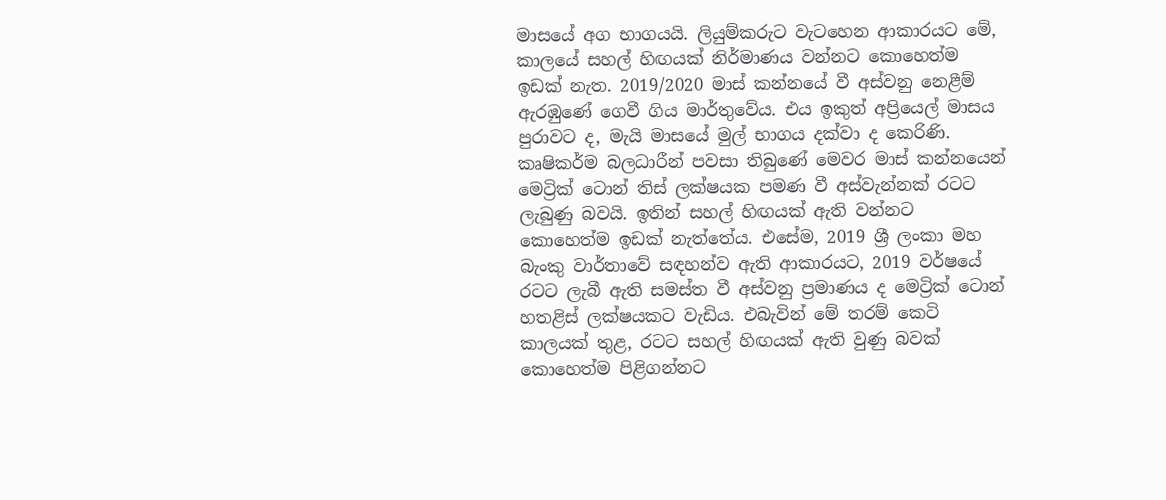මාසයේ අග භාගයයි. ලියුම්කරුට වැටහෙන ආකාරයට මේ, කාලයේ සහල් හිඟයක් නිර්මාණය වන්නට කොහෙත්ම ඉඩක් නැත. 2019/2020 මාස් කන්නයේ වී අස්වනු නෙළීම් ඇරඹුණේ ගෙවී ගිය මාර්තුවේය. එය ඉකුත් අප්‍රියෙල් මාසය පුරාවට ද, මැයි මාසයේ මුල් භාගය දක්වා ද කෙරිණි. කෘෂිකර්ම බලධාරීන් පවසා තිබුණේ මෙවර මාස් කන්නයෙන් මෙට්‍රික් ටොන් තිස් ලක්ෂයක පමණ වී අස්වැන්නක් රටට ලැබුණු බවයි. ඉතින් සහල් හිඟයක් ඇති වන්නට කොහෙත්ම ඉඩක් නැත්තේය. එසේම, 2019 ශ්‍රී ලංකා මහ බැංකු වාර්තාවේ සඳහන්ව ඇති ආකාරයට, 2019 වර්ෂයේ රටට ලැබී ඇති සමස්ත වී අස්වනු ප්‍රමාණය ද මෙට්‍රික් ටොන් හතළිස් ලක්ෂයකට වැඩිය. එබැවින් මේ තරම් කෙටි කාලයක් තුළ, රටට සහල් හිඟයක් ඇති වුණු බවක් කොහෙත්ම පිළිගන්නට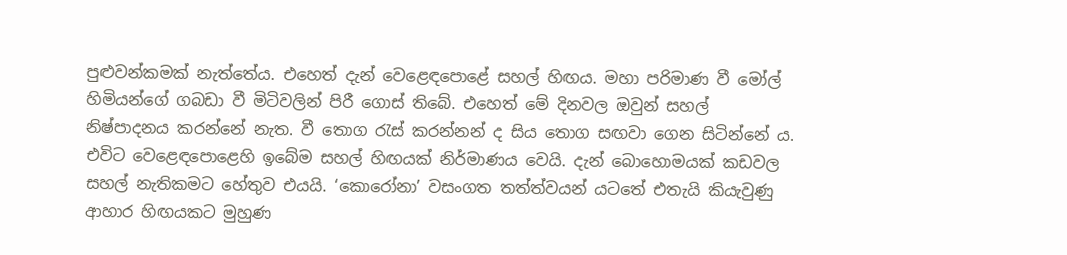පුළුවන්කමක් නැත්තේය. එහෙත් දැන් වෙළෙඳපොළේ සහල් හිඟය. මහා පරිමාණ වී මෝල් හිමියන්ගේ ගබඩා වී මිටිවලින් පිරී ගොස් තිබේ. එහෙත් මේ දිනවල ඔවුන් සහල් නිෂ්පාදනය කරන්නේ නැත. වී තොග රැස් කරන්නන් ද සිය තොග සඟවා ගෙන සිටින්නේ ය. එවිට වෙළෙඳපොළෙහි ඉබේම සහල් හිඟයක් නිර්මාණය වෙයි. දැන් බොහොමයක් කඩවල සහල් නැතිකමට හේතුව එයයි. ‘කොරෝනා’ වසංගත තත්ත්වයන් යටතේ එතැයි කියැවුණු ආහාර හිඟයකට මුහුණ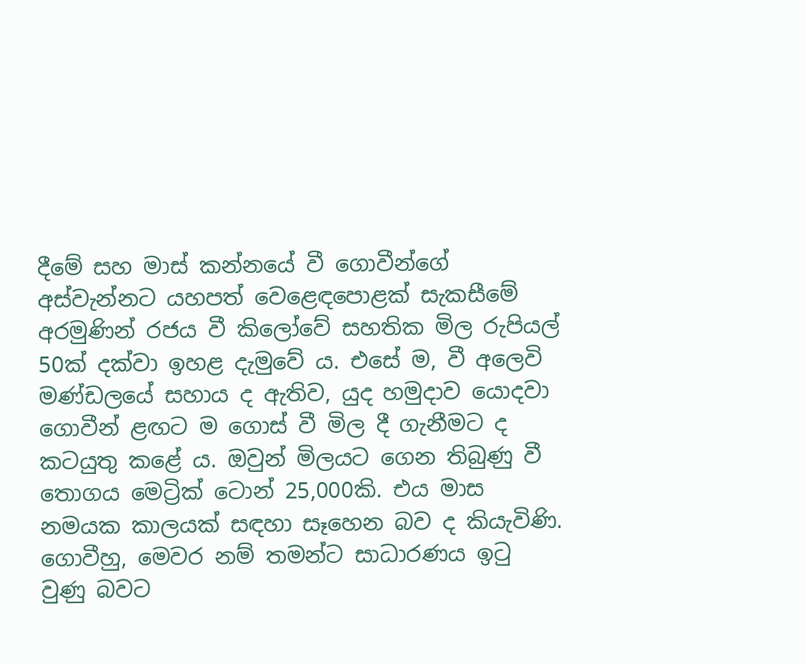දීමේ සහ මාස් කන්නයේ වී ගොවීන්ගේ අස්වැන්නට යහපත් වෙළෙඳපොළක් සැකසීමේ අරමුණින් රජය වී කිලෝවේ සහතික මිල රුපියල් 50ක් දක්වා ඉහළ දැමුවේ ය. එසේ ම, වී අලෙවි මණ්ඩලයේ සහාය ද ඇතිව, යුද හමුදාව යොදවා ගොවීන් ළඟට ම ගොස් වී මිල දී ගැනීමට ද කටයුතු කළේ ය. ඔවුන් මිලයට ගෙන තිබුණු වී තොගය මෙට්‍රික් ටොන් 25,000කි. එය මාස නමයක කාලයක් සඳහා සෑහෙන බව ද කියැවිණි. ගොවීහු, මෙවර නම් තමන්ට සාධාරණය ඉටු වුණු බවට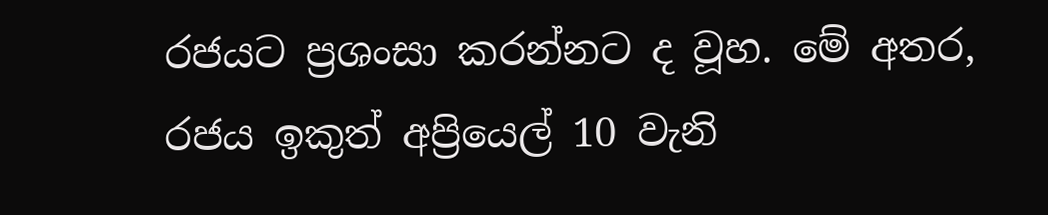රජයට ප්‍රශංසා කරන්නට ද වූහ. මේ අතර, රජය ඉකුත් අප්‍රියෙල් 10 වැනි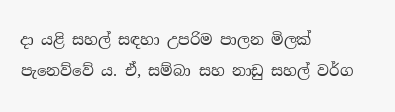දා යළි සහල් සඳහා උපරිම පාලන මිලක් පැනෙව්වේ ය. ඒ, සම්බා සහ නාඩු සහල් වර්ග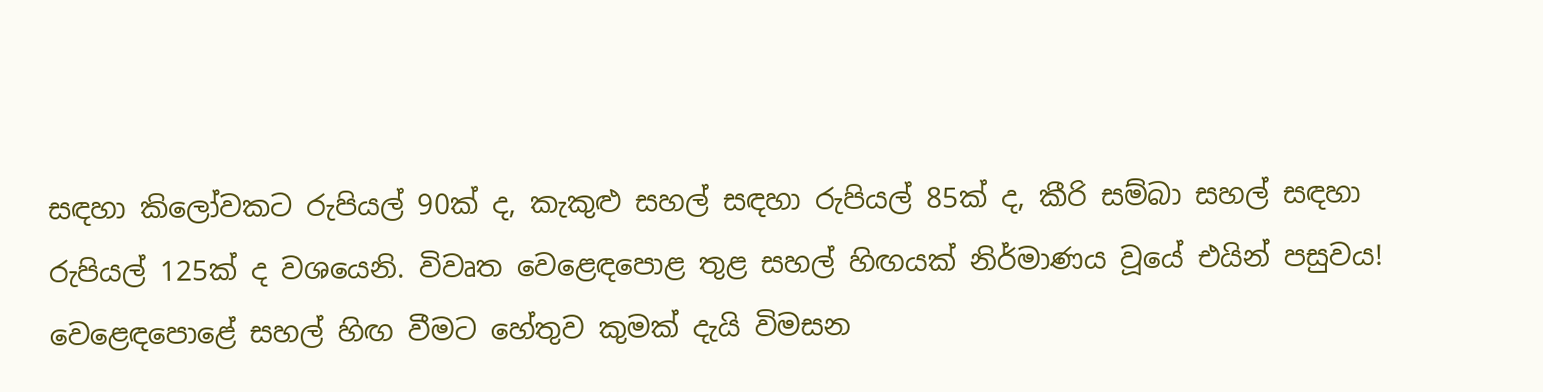සඳහා කිලෝවකට රුපියල් 90ක් ද, කැකුළු සහල් සඳහා රුපියල් 85ක් ද, කීරි සම්බා සහල් සඳහා රුපියල් 125ක් ද වශයෙනි. විවෘත වෙළෙඳපොළ තුළ සහල් හිඟයක් නිර්මාණය වූයේ එයින් පසුවය! වෙළෙඳපොළේ සහල් හිඟ වීමට හේතුව කුමක් දැයි විමසන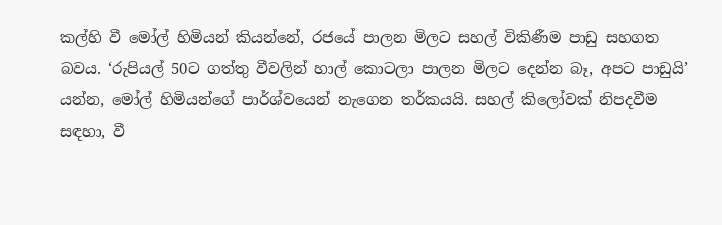කල්හි වී මෝල් හිමියන් කියන්නේ, රජයේ පාලන මිලට සහල් විකිණීම පාඩු සහගත බවය. ‘රුපියල් 50ට ගත්තු වීවලින් හාල් කොටලා පාලන මිලට දෙන්න බෑ, අපට පාඩුයි’ යන්න, මෝල් හිමියන්ගේ පාර්ශ්වයෙන් නැගෙන තර්කයයි. සහල් කිලෝවක් නිපදවීම සඳහා, වී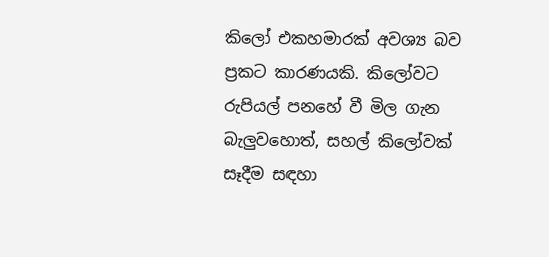කිලෝ එකහමාරක් අවශ්‍ය බව ප්‍රකට කාරණයකි. කිලෝවට රුපියල් පනහේ වී මිල ගැන බැලුවහොත්, සහල් කිලෝවක් සෑදීම සඳහා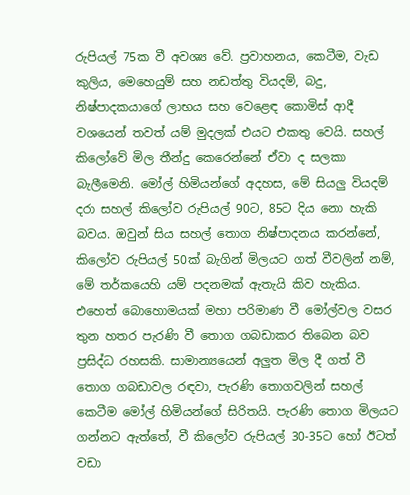රුපියල් 75ක වී අවශ්‍ය වේ. ප්‍රවාහනය, කෙටීම, වැඩ කුලිය, මෙහෙයුම් සහ නඩත්තු වියදම්, බදු, නිෂ්පාදකයාගේ ලාභය සහ වෙළෙඳ කොමිස් ආදී වශයෙන් තවත් යම් මුදලක් එයට එකතු වෙයි. සහල් කිලෝවේ මිල තීන්දු කෙරෙන්නේ ඒවා ද සලකා බැලීමෙනි. මෝල් හිමියන්ගේ අදහස, මේ සියලු වියදම් දරා සහල් කිලෝව රුපියල් 90ට, 85ට දිය නො හැකි බවය. ඔවුන් සිය සහල් තොග නිෂ්පාදනය කරන්නේ, කිලෝව රුපියල් 50ක් බැගින් මිලයට ගත් වීවලින් නම්, මේ තර්කයෙහි යම් පදනමක් ඇතැයි කිව හැකිය. එහෙත් බොහොමයක් මහා පරිමාණ වී මෝල්වල වසර තුන හතර පැරණි වී තොග ගබඩාකර තිබෙන බව ප්‍රසිද්ධ රහසකි. සාමාන්‍යයෙන් අලුත මිල දී ගත් වී තොග ගබඩාවල රඳවා, පැරණි තොගවලින් සහල් කෙටීම මෝල් හිමියන්ගේ සිරිතයි. පැරණි තොග මිලයට ගන්නට ඇත්තේ, වී කිලෝව රුපියල් 30-35ට හෝ ඊටත් වඩා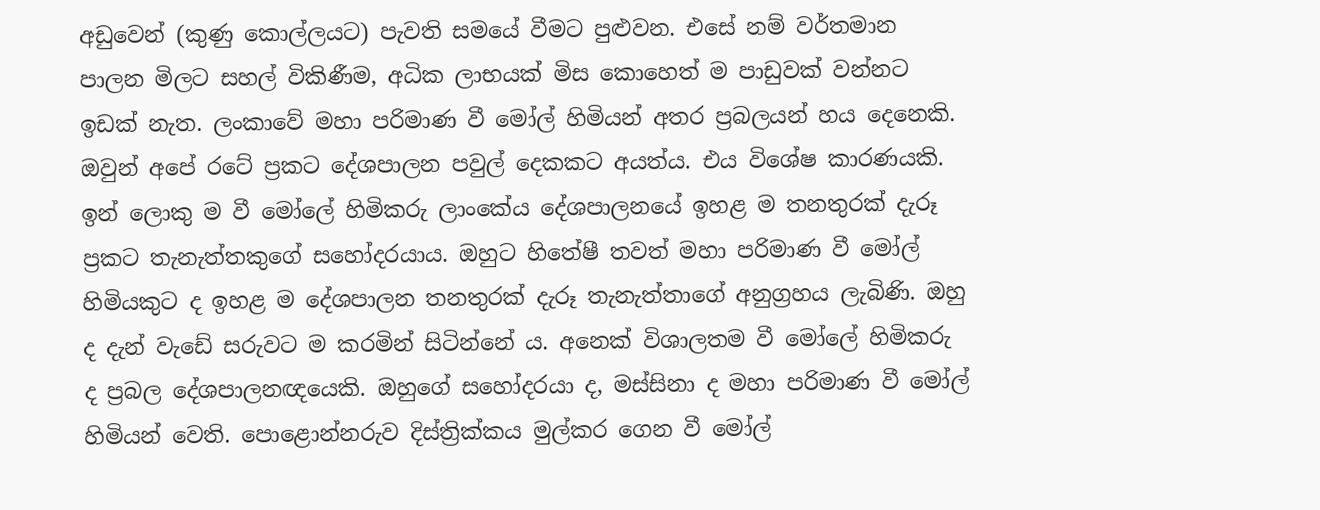අඩුවෙන් (කුණු කොල්ලයට) පැවති සමයේ වීමට පුළුවන. එසේ නම් වර්තමාන පාලන මිලට සහල් විකිණීම, අධික ලාභයක් මිස කොහෙත් ම පාඩුවක් වන්නට ඉඩක් නැත. ලංකාවේ මහා පරිමාණ වී මෝල් හිමියන් අතර ප්‍රබලයන් හය දෙනෙකි. ඔවුන් අපේ රටේ ප්‍රකට දේශපාලන පවුල් දෙකකට අයත්ය. එය විශේෂ කාරණයකි. ඉන් ලොකු ම වී මෝලේ හිමිකරු ලාංකේය දේශපාලනයේ ඉහළ ම තනතුරක් දැරූ ප්‍රකට තැනැත්තකුගේ සහෝදරයාය. ඔහුට හිතේෂී තවත් මහා පරිමාණ වී මෝල් හිමියකුට ද ඉහළ ම දේශපාලන තනතුරක් දැරූ තැනැත්තාගේ අනුග්‍රහය ලැබිණි. ඔහු ද දැන් වැඩේ සරුවට ම කරමින් සිටින්නේ ය. අනෙක් විශාලතම වී මෝලේ හිමිකරු ද ප්‍රබල දේශපාලනඥයෙකි. ඔහුගේ සහෝදරයා ද, මස්සිනා ද මහා පරිමාණ වී මෝල් හිමියන් වෙති. පොළොන්නරුව දිස්ත්‍රික්කය මුල්කර ගෙන වී මෝල්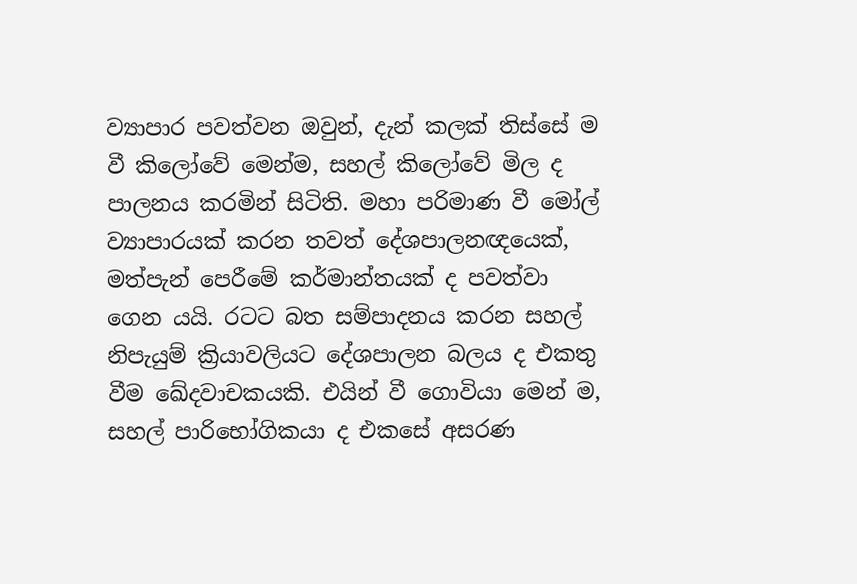ව්‍යාපාර පවත්වන ඔවුන්, දැන් කලක් තිස්සේ ම වී කිලෝවේ මෙන්ම, සහල් කිලෝවේ මිල ද පාලනය කරමින් සිටිති. මහා පරිමාණ වී මෝල් ව්‍යාපාරයක් කරන තවත් දේශපාලනඥයෙක්, මත්පැන් පෙරීමේ කර්මාන්තයක් ද පවත්වා ගෙන යයි. රටට බත සම්පාදනය කරන සහල් නිපැයුම් ක්‍රියාවලියට දේශපාලන බලය ද එකතු වීම ඛේදවාචකයකි. එයින් වී ගොවියා මෙන් ම, සහල් පාරිභෝගිකයා ද එකසේ අසරණ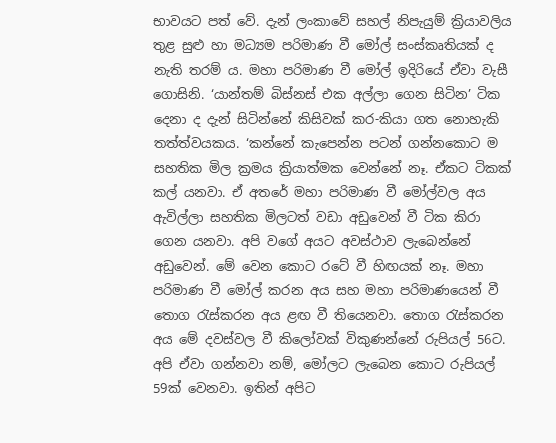භාවයට පත් වේ. දැන් ලංකාවේ සහල් නිපැයුම් ක්‍රියාවලිය තුළ සුළු හා මධ්‍යම පරිමාණ වී මෝල් සංස්කෘතියක් ද නැති තරම් ය. මහා පරිමාණ වී මෝල් ඉදිරියේ ඒවා වැසී ගොසිනි. ‘යාන්තම් බිස්නස් එක අල්ලා ගෙන සිටින’ ටික දෙනා ද දැන් සිටින්නේ කිසිවක් කර-කියා ගත නොහැකි තත්ත්වයකය. ‘කන්නේ කැපෙන්න පටන් ගන්නකොට ම සහතික මිල ක්‍රමය ක්‍රියාත්මක වෙන්නේ නෑ. ඒකට ටිකක් කල් යනවා. ඒ අතරේ මහා පරිමාණ වී මෝල්වල අය ඇවිල්ලා සහතික මිලටත් වඩා අඩුවෙන් වී ටික කිරා ගෙන යනවා. අපි වගේ අයට අවස්ථාව ලැබෙන්නේ අඩුවෙන්. මේ වෙන කොට රටේ වී හිඟයක් නෑ. මහා පරිමාණ වී මෝල් කරන අය සහ මහා පරිමාණයෙන් වී තොග රැස්කරන අය ළඟ වී තියෙනවා. තොග රැස්කරන අය මේ දවස්වල වී කිලෝවක් විකුණන්නේ රුපියල් 56ට. අපි ඒවා ගන්නවා නම්, මෝලට ලැබෙන කොට රුපියල් 59ක් වෙනවා. ඉතින් අපිට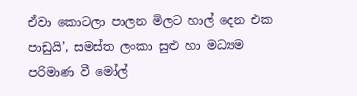ඒවා කොටලා පාලන මිලට හාල් දෙන එක පාඩුයි’, සමස්ත ලංකා සුළු හා මධ්‍යම පරිමාණ වී මෝල්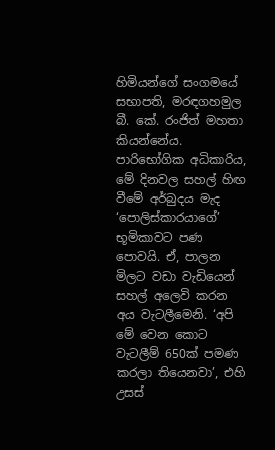හිමියන්ගේ සංගමයේ සභාපති, මරඳගහමුල බී. කේ. රංජිත් මහතා කියන්නේය. පාරිභෝගික අධිකාරිය, මේ දිනවල සහල් හිඟ වීමේ අර්බුදය මැද ‘පොලිස්කාරයාගේ’ භූමිකාවට පණ පොවයි. ඒ, පාලන මිලට වඩා වැඩියෙන් සහල් අලෙවි කරන අය වැටලීමෙනි. ‘අපි මේ වෙන කොට වැටලීම් 650ක් පමණ කරලා තියෙනවා’, එහි උසස්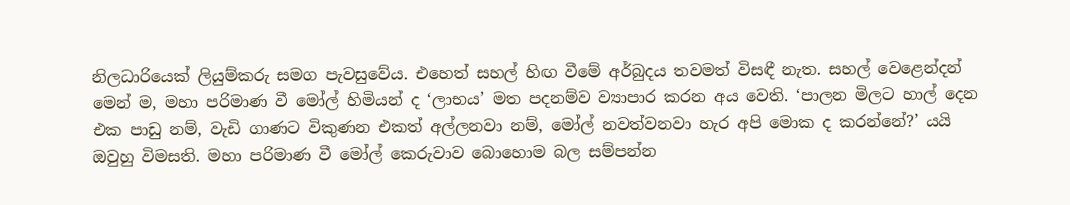නිලධාරියෙක් ලියුම්කරු සමග පැවසුවේය. එහෙත් සහල් හිඟ වීමේ අර්බුදය තවමත් විසඳී නැත. සහල් වෙළෙන්දන් මෙන් ම, මහා පරිමාණ වී මෝල් හිමියන් ද ‘ලාභය’ මත පදනම්ව ව්‍යාපාර කරන අය වෙති. ‘පාලන මිලට හාල් දෙන එක පාඩු නම්, වැඩි ගාණට විකුණන එකත් අල්ලනවා නම්, මෝල් නවත්වනවා හැර අපි මොක ද කරන්නේ?’ යයි ඔවුහු විමසති. මහා පරිමාණ වී මෝල් කෙරුවාව බොහොම බල සම්පන්න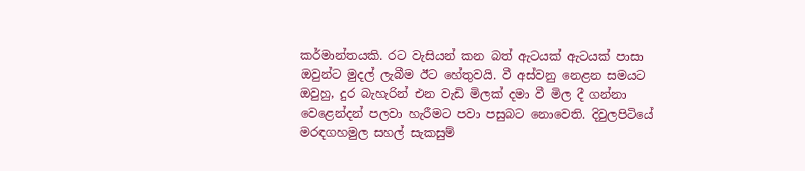කර්මාන්තයකි. රට වැසියන් කන බත් ඇටයක් ඇටයක් පාසා ඔවුන්ට මුදල් ලැබීම ඊට හේතුවයි. වී අස්වනු නෙළන සමයට ඔවුහු, දුර බැහැරින් එන වැඩි මිලක් දමා වී මිල දී ගන්නා වෙළෙන්දන් පලවා හැරීමට පවා පසුබට නොවෙති. දිවුලපිටියේ මරඳගහමුල සහල් සැකසුම්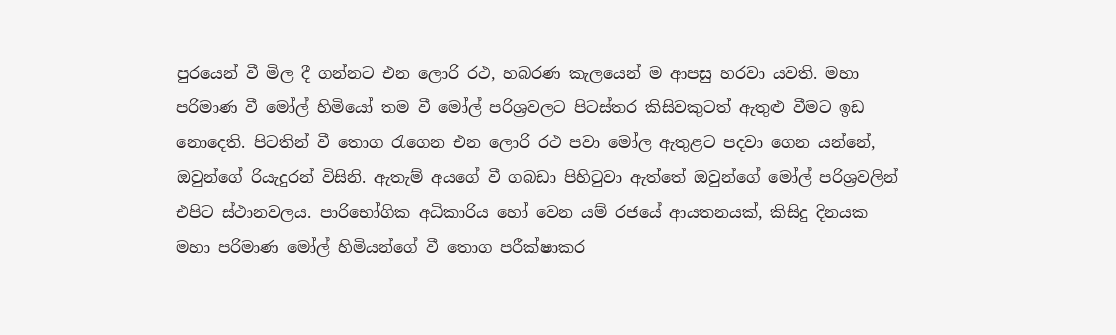පුරයෙන් වී මිල දී ගන්නට එන ලොරි රථ, හබරණ කැලයෙන් ම ආපසු හරවා යවති. මහා පරිමාණ වී මෝල් හිමියෝ තම වී මෝල් පරිශ්‍රවලට පිටස්තර කිසිවකුටත් ඇතුළු වීමට ඉඩ නොදෙති. පිටතින් වී තොග රැගෙන එන ලොරි රථ පවා මෝල ඇතුළට පදවා ගෙන යන්නේ, ඔවුන්ගේ රියැදුරන් විසිනි. ඇතැම් අයගේ වී ගබඩා පිහිටුවා ඇත්තේ ඔවුන්ගේ මෝල් පරිශ්‍රවලින් එපිට ස්ථානවලය. පාරිභෝගික අධිකාරිය හෝ වෙන යම් රජයේ ආයතනයක්, කිසිදු දිනයක මහා පරිමාණ මෝල් හිමියන්ගේ වී තොග පරීක්ෂාකර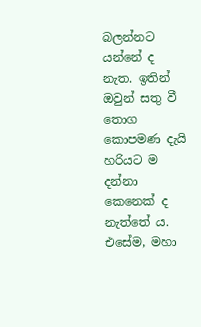බලන්නට යන්නේ ද නැත. ඉතින් ඔවුන් සතු වී තොග කොපමණ දැයි හරියට ම දන්නා කෙනෙක් ද නැත්තේ ය. එසේම, මහා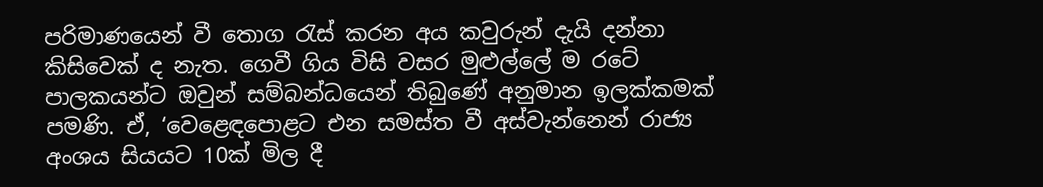පරිමාණයෙන් වී තොග රැස් කරන අය කවුරුන් දැයි දන්නා කිසිවෙක් ද නැත. ගෙවී ගිය විසි වසර මුළුල්ලේ ම රටේ පාලකයන්ට ඔවුන් සම්බන්ධයෙන් තිබුණේ අනුමාන ඉලක්කමක් පමණි. ඒ, ‘වෙළෙඳපොළට එන සමස්ත වී අස්වැන්නෙන් රාජ්‍ය අංශය සියයට 10ක් මිල දී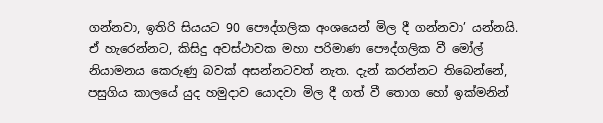ගන්නවා, ඉතිරි සියයට 90 පෞද්ගලික අංශයෙන් මිල දී ගන්නවා’ යන්නයි. ඒ හැරෙන්නට, කිසිදු අවස්ථාවක මහා පරිමාණ පෞද්ගලික වී මෝල් නියාමනය කෙරුණු බවක් අසන්නටවත් නැත. දැන් කරන්නට තිබෙන්නේ, පසුගිය කාලයේ යුද හමුදාව යොදවා මිල දී ගත් වී තොග හෝ ඉක්මනින්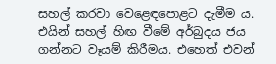සහල් කරවා වෙළෙඳපොළට දැමීම ය. එයින් සහල් හිඟ වීමේ අර්බුදය ජය ගන්නට වෑයම් කිරීමය. එහෙත් එවන්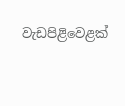වැඩපිළිවෙළක්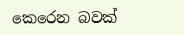කෙරෙන බවක්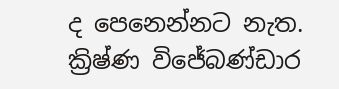ද පෙනෙන්නට නැත. ක්‍රිෂ්ණ විජේබණ්ඩාර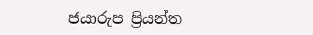ජයාරුප ප්‍රියන්ත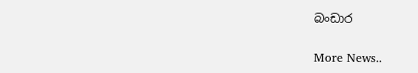බංඩාර


More News..